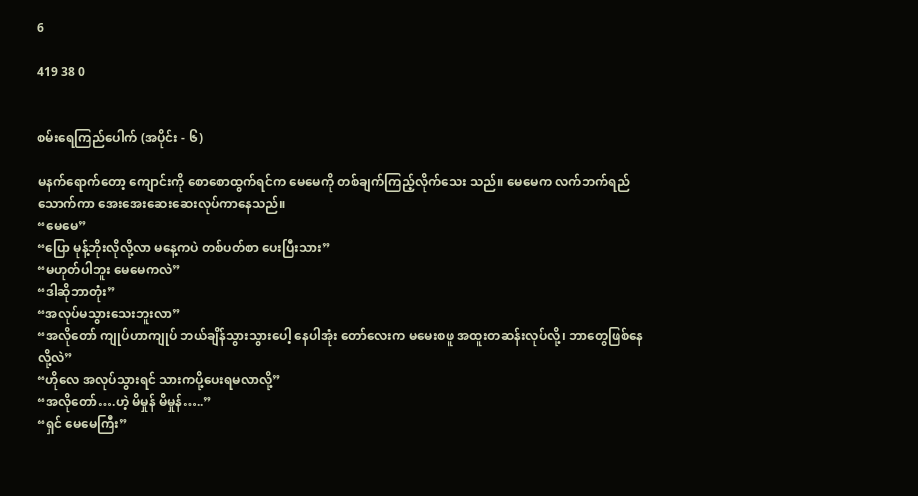6

419 38 0


စမ်းရေကြည်ပေါက် (အပိုင်း - ၆)

မနက်ရောက်တော့ ကျောင်းကို စောစောထွက်ရင်က မေမေကို တစ်ချက်ကြည့်လိုက်သေး သည်။ မေမေက လက်ဘက်ရည်သောက်ကာ အေးအေးဆေးဆေးလုပ်ကာနေသည်။
“မေမေ”
“ပြော မုန့်ဘိုးလိုလို့လာ မနေ့ကပဲ တစ်ပတ်စာ ပေးပြီးသား”
“မဟုတ်ပါဘူး မေမေကလဲ”
“ဒါဆိုဘာတုံး”
“အလုပ်မသွားသေးဘူးလာ”
“အလိုတော် ကျုပ်ဟာကျုပ် ဘယ်ချိန်သွားသွားပေါ့ နေပါအုံး တော်လေးက မမေးစဖူ အထူးတဆန်းလုပ်လို့၊ ဘာတွေဖြစ်နေလို့လဲ”
“ဟိုလေ အလုပ်သွားရင် သားကပို့ပေးရမလာလို့”
“အလိုတော်….ဟဲ့ မိမှုန် မိမှုန်…..”
“ရှင် မေမေကြီး”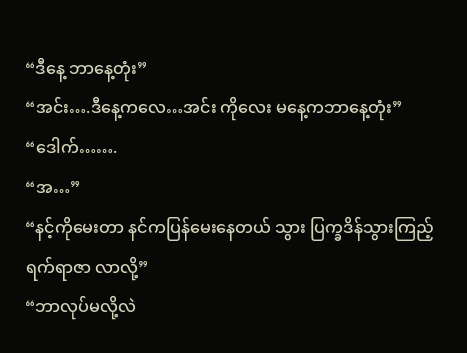“ဒီနေ့ ဘာနေ့တုံး”
“အင်း….ဒီနေ့ကလေ…အင်း ကိုလေး မနေ့ကဘာနေ့တုံး”
“ဒေါက်…….
“အ…”
“နင့်ကိုမေးတာ နင်ကပြန်မေးနေတယ် သွား ပြက္ခဒိန်သွားကြည့် ရက်ရာဇာ လာလို့”
“ဘာလုပ်မလို့လဲ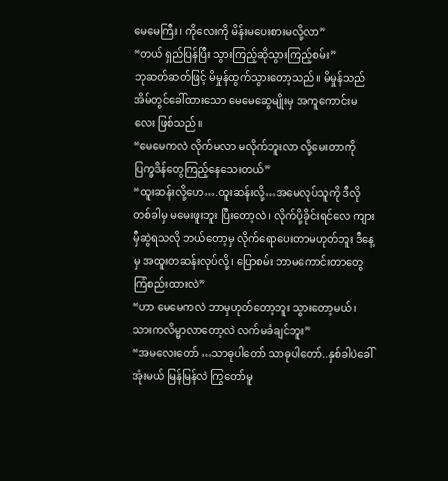မေမေကြီး၊ ကိုလေးကို မိန်းမပေးစားမလို့လာ”
“တယ် ရှည်ပြန်ပြီး သွားကြည့်ဆိုသွားကြည့်စမ်း”
ဘုဆတ်ဆတ်ဖြင့် မိမှုန်ထွက်သွားတော့သည်။ မိမှုန်သည် အိမ်တွင်ခေါ်ထားသော မေမေဆွေမျိုးမှ အကူကောင်းမလေး ဖြစ်သည်။
“မေမေကလဲ လိုက်မလာ မလိုက်ဘူးလာ လို့မေးတာကို ပြက္ခဒိန်တွေကြည့်နေသေးတယ်”
“ထူးဆန်းလို့ဟေ….ထူးဆန်းလို့…အမေလုပ်သူကို ဒီလိုတစ်ခါမှ မမေးဖူးဘူး ပြီးတော့လဲ၊ လိုက်ပို့ခိုင်းရင်လေ ကျားမှီဆွဲရသလို ဘယ်တော့မှ လိုက်ရောပေးတာမဟုတ်ဘူး ဒီနေ့မှ အထူးတဆန်းလုပ်လို့၊ ပြောစမ်း ဘာမကောင်းတာတွေ ကြံစည်းထားလဲ”
“ဟာ မေမေကလဲ ဘာမှဟုတ်တော့ဘူး သွားတော့မယ်၊ သားကလိမ္မာလာတော့လဲ လက်မခံချင်ဘူး”
“အမလေးတော် …သာဓုပါတော် သာဓုပါတော်..နှစ်ခါပဲခေါ်အုံးမယ် မြန်မြန်လဲ ကြွတော်မူ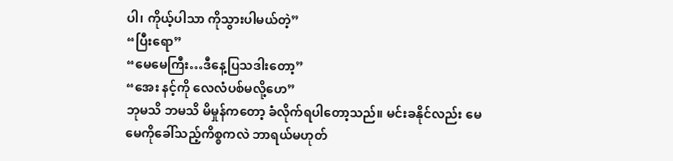ပါ၊ ကိုယ့်ပါသာ ကိုသွားပါမယ်တဲ့”
“ပြီးရော”
“မေမေကြီး…ဒီနေ့ပြသဒါးတော့”
“အေး နင့်ကို လေလံပစ်မလို့ဟေ”
ဘုမသိ ဘမသိ မိမှုန်ကတော့ ခံလိုက်ရပါတော့သည်။ မင်းခနိုင်လည်း မေမေကိုခေါ်သည့်ကိစ္စကလဲ ဘာရယ်မဟုတ်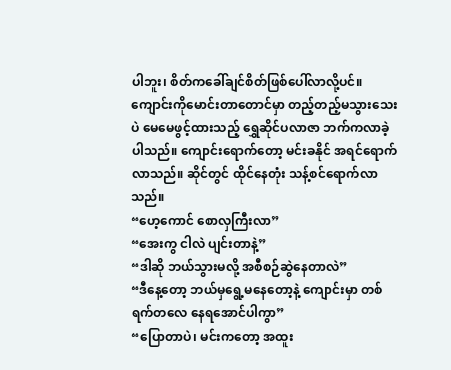ပါဘူး၊ စိတ်ကခေါ်ချင်စိတ်ဖြစ်ပေါ်လာလို့ပင်။
ကျောင်းကိုမောင်းတာတောင်မှာ တည့်တည့်မသွားသေးပဲ မေမေဖွင့်ထားသည့် ရွှေဆိုင်ပလာဇာ ဘက်ကလာခဲ့ပါသည်။ ကျောင်းရောက်တော့ မင်းခနိုင် အရင်ရောက်လာသည်။ ဆိုင်တွင် ထိုင်နေတုံး သန့်စင်ရောက်လာသည်။
“ဟေ့ကောင် စောလှကြီးလာ”
“အေးကွ ငါလဲ ပျင်းတာနဲ့”
“ဒါဆို ဘယ်သွားမလို့ အစီစဉ်ဆွဲနေတာလဲ”
“ဒီနေ့တော့ ဘယ်မှရွေ့မနေတော့နဲ့ ကျောင်းမှာ တစ်ရက်တလေ နေရအောင်ပါကွာ”
“ပြောတာပဲ၊ မင်းကတော့ အထူး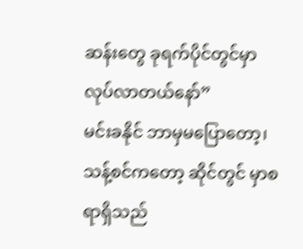ဆန်းတွေ ခုရက်ပိုင်တွင်မှာ လုပ်လာတယ်နော်”
မင်းခနိုင် ဘာမှမပြောတော့၊ သန့်စင်ကတော့ ဆိုင်တွင် မှာစရာရှိသည်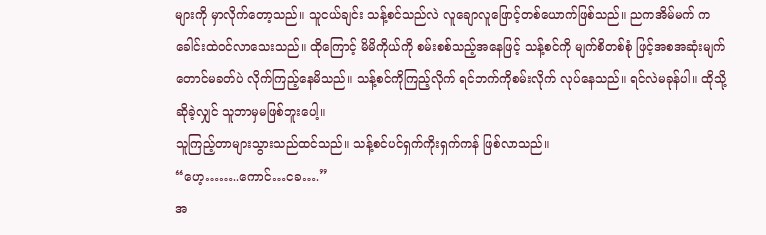များကို မှာလိုက်တော့သည်။ သူငယ်ချင်း သန့်စင်သည်လဲ လူချောလူဖြောင့်တစ်ယောက်ဖြစ်သည်။ ညကအိမ်မက် ကခေါင်းထဲဝင်လာသေးသည်။ ထိုကြောင့် မိမိကိုယ်ကို စမ်းစစ်သည့်အနေဖြင့် သန့်စင်ကို မျက်စိတစ်စုံ ဖြင့်အစအဆုံးမျက်တောင်မခတ်ပဲ လိုက်ကြည့်နေမိသည်။ သန့်စင်ကိုကြည့်လိုက် ရင်ဘက်ကိုစမ်းလိုက် လုပ်နေသည်။ ရင်လဲမခုန်ပါ။ ထိုသို့ဆိုခဲ့လျှင် သူဘာမှမဖြစ်ဘူးပေါ့။
သူကြည့်တာများသွားသည်ထင်သည်။ သန့်စင်ပင်ရှက်ကိုးရှက်ကန် ဖြစ်လာသည်။
“ဟေ့……..ကောင်…ငခ….”
အ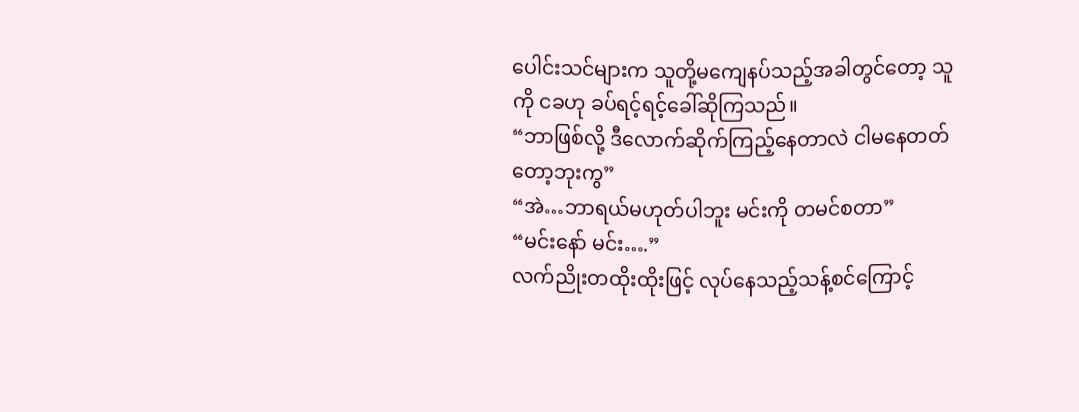ပေါင်းသင်များက သူတို့မကျေနပ်သည့်အခါတွင်တော့ သူကို ငခဟု ခပ်ရင့်ရင့်ခေါ်ဆိုကြသည်။
“ဘာဖြစ်လို့ ဒီလောက်ဆိုက်ကြည့်နေတာလဲ ငါမနေတတ်တော့ဘုးကွ”
“အဲ…ဘာရယ်မဟုတ်ပါဘူး မင်းကို တမင်စတာ”
“မင်းနော် မင်း….”
လက်ညိုးတထိုးထိုးဖြင့် လုပ်နေသည့်သန့်စင်ကြောင့်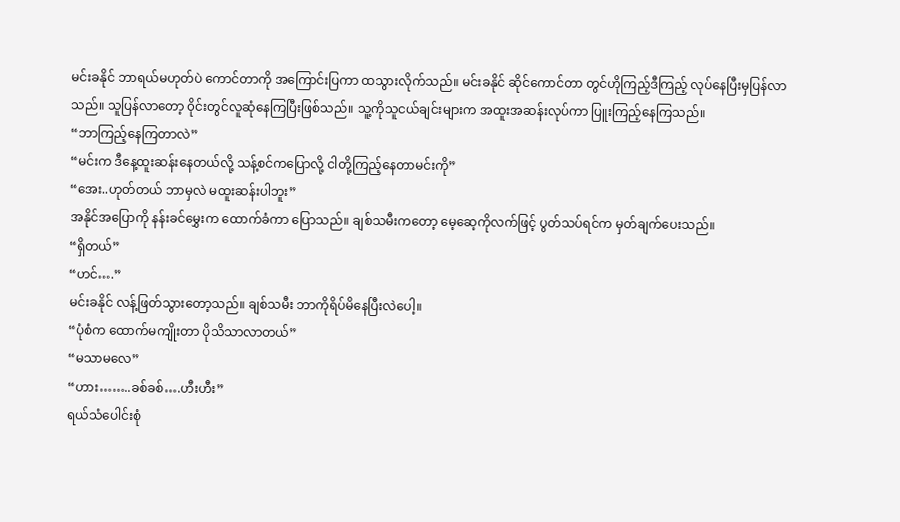မင်းခနိုင် ဘာရယ်မဟုတ်ပဲ ကောင်တာကို အကြောင်းပြကာ ထသွားလိုက်သည်။ မင်းခနိုင် ဆိုင်ကောင်တာ တွင်ဟိုကြည့်ဒီကြည့် လုပ်နေပြီးမှပြန်လာသည်။ သူပြန်လာတော့ ၀ိုင်းတွင်လူဆုံနေကြပြီးဖြစ်သည်။ သူ့ကိုသူငယ်ချင်းများက အထူးအဆန်းလုပ်ကာ ပြူးကြည့်နေကြသည်။
“ဘာကြည့်နေကြတာလဲ”
“မင်းက ဒီနေ့ထူးဆန်းနေတယ်လို့ သန့်စင်ကပြောလို့ ငါတို့ကြည့်နေတာမင်းကို”
“အေး..ဟုတ်တယ် ဘာမှလဲ မထူးဆန်းပါဘူး”
အနိုင်အပြောကို နန်းခင်မွှေးက ထောက်ခံကာ ပြောသည်။ ချစ်သမီးကတော့ မေ့ဆေ့ကိုလက်ဖြင့် ပွတ်သပ်ရင်က မှတ်ချက်ပေးသည်။
“ရှိတယ်”
“ဟင်….”
မင်းခနိုင် လန့်ဖြတ်သွားတော့သည်။ ချစ်သမီး ဘာကိုရိပ်မိနေပြီးလဲပေါ့။
“ပုံစံက ထောက်မကျိုးတာ ပိုသိသာလာတယ်”
“မသာမလေ”
“ဟား……..ခစ်ခစ်….ဟီးဟီး”
ရယ်သံပေါင်းစုံ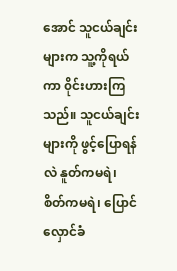အောင် သူငယ်ချင်းများက သူ့ကိုရယ်ကာ ၀ိုင်းဟားကြသည်။ သူငယ်ချင်းများကို ဖွင့်ပြောရန်လဲ နူတ်ကမရဲ၊ စိတ်ကမရဲ၊ ပြောင်လှောင်ခံ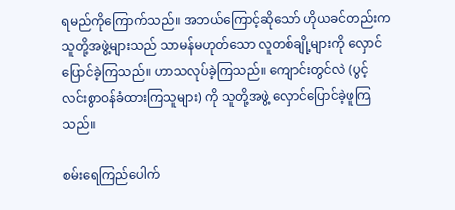ရမည်ကိုကြောက်သည်။ အဘယ်ကြောင့်ဆိုသော် ဟိုယခင်တည်းက သူတို့အဖွဲ့များသည် သာမန်မဟုတ်သော လူတစ်ချို့များကို လှောင်ပြောင်ခဲ့ကြသည်။ ဟာသလုပ်ခဲ့ကြသည်။ ကျောင်းတွင်လဲ (ပွင့်လင်းစွာဝန်ခံထားကြသူများ) ကို သူတို့အဖွဲ့ လှောင်ပြောင်ခဲ့ဖူကြသည်။

စမ်းရေကြည်ပေါက်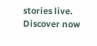stories live. Discover now